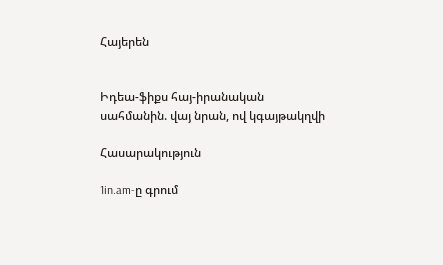Հայերեն


Իդեա-ֆիքս հայ-իրանական սահմանին. վայ նրան, ով կգայթակղվի

Հասարակություն

1in.am-ը գրում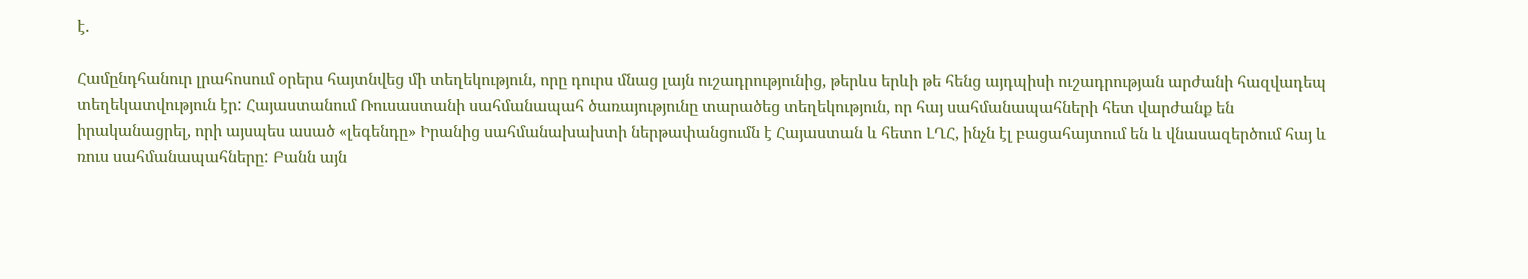է.

Համընդհանուր լրահոսում օրերս հայտնվեց մի տեղեկություն, որը դուրս մնաց լայն ուշադրությունից, թերևս երևի թե հենց այդպիսի ուշադրության արժանի հազվադեպ տեղեկատվություն էր: Հայաստանում Ռուսաստանի սահմանապահ ծառայությունը տարածեց տեղեկություն, որ հայ սահմանապահների հետ վարժանք են իրականացրել, որի այսպես ասած «լեգենդը» Իրանից սահմանախախտի ներթափանցումն է Հայաստան և հետո ԼՂՀ, ինչն էլ բացահայտում են և վնասազերծում հայ և ռուս սահմանապահները: Բանն այն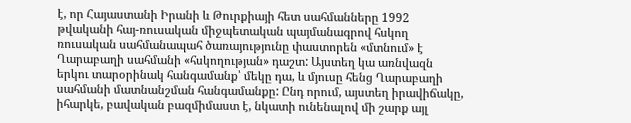է, որ Հայաստանի Իրանի և Թուրքիայի հետ սահմանները 1992 թվականի հայ-ռուսական միջպետական պայմանագրով հսկող ռուսական սահմանապահ ծառայությունը փաստորեն «մտնում» է Ղարաբաղի սահմանի «հսկողության» դաշտ: Այստեղ կա առնվազն երկու տարօրինակ հանգամանք՝ մեկը դա, և մյուսը հենց Ղարաբաղի սահմանի մատնանշման հանգամանքը: Ընդ որում, այստեղ իրավիճակը, իհարկե, բավական բազմիմաստ է, նկատի ունենալով մի շարք այլ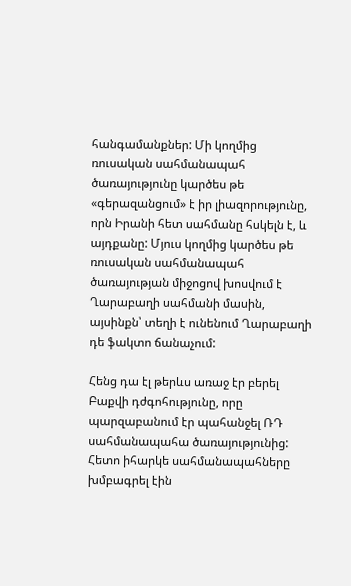հանգամանքներ: Մի կողմից ռուսական սահմանապահ ծառայությունը կարծես թե «գերազանցում» է իր լիազորությունը, որն Իրանի հետ սահմանը հսկելն է, և այդքանը: Մյուս կողմից կարծես թե ռուսական սահմանապահ ծառայության միջոցով խոսվում է Ղարաբաղի սահմանի մասին, այսինքն՝ տեղի է ունենում Ղարաբաղի դե ֆակտո ճանաչում:

Հենց դա էլ թերևս առաջ էր բերել Բաքվի դժգոհությունը, որը պարզաբանում էր պահանջել ՌԴ սահմանապահա ծառայությունից: Հետո իհարկե սահմանապահները խմբագրել էին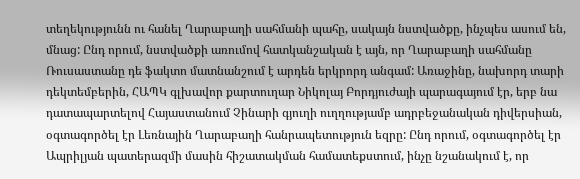տեղեկությունն ու հանել Ղարաբաղի սահմանի պահը, սակայն նստվածքը, ինչպես ասում են, մնաց: Ընդ որում, նստվածքի առումով հատկանշական է այն, որ Ղարաբաղի սահմանը Ռուսաստանը դե ֆակտո մատնանշում է արդեն երկրորդ անգամ: Առաջինը, նախորդ տարի դեկտեմբերին, ՀԱՊԿ գլխավոր քարտուղար Նիկոլայ Բորդյուժայի պարագայում էր, երբ նա դատապարտելով Հայաստանում Չինարի գյուղի ուղղությամբ ադրբեջանական դիվերսիան, օգտագործել էր Լեռնային Ղարաբաղի հանրապետություն եզրը: Ընդ որում, օգտագործել էր Ապրիլյան պատերազմի մասին հիշատակման համատեքստում, ինչը նշանակում է, որ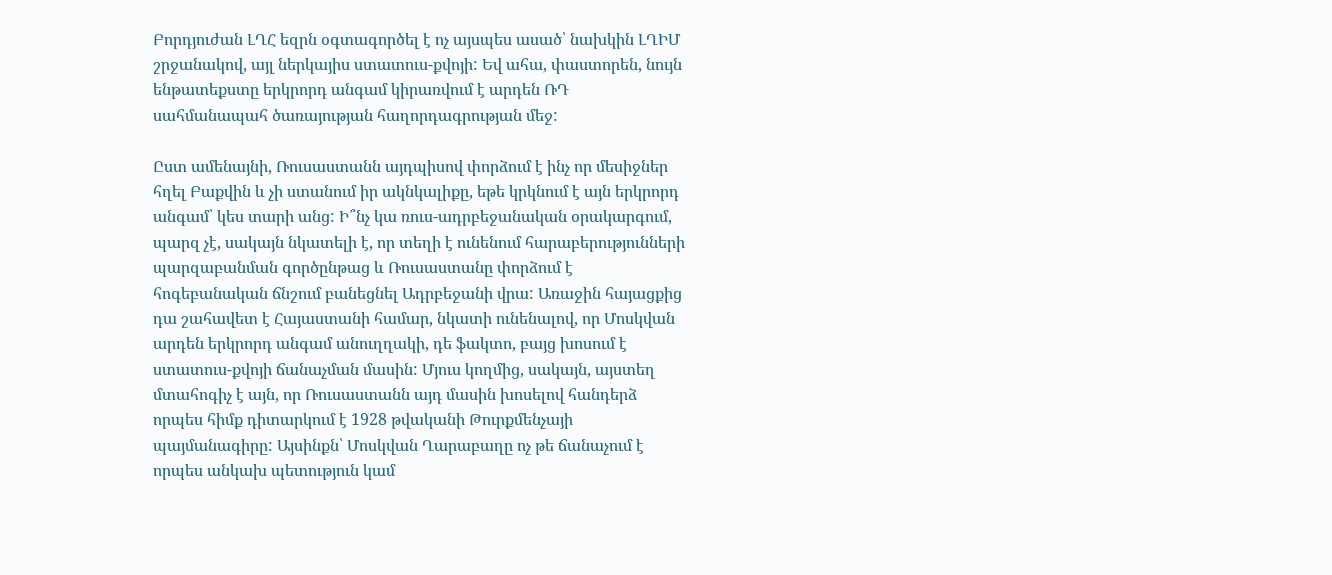Բորդյուժան ԼՂՀ եզրն օգտագործել է ոչ այսպես ասած՝ նախկին ԼՂԻՄ շրջանակով, այլ ներկայիս ստատուս-քվոյի: Եվ ահա, փաստորեն, նույն ենթատեքստը երկրորդ անգամ կիրառվում է արդեն ՌԴ սահմանապահ ծառայության հաղորդագրության մեջ:

Ըստ ամենայնի, Ռուսաստանն այդպիսով փորձում է ինչ որ մեսիջներ հղել Բաքվին և չի ստանում իր ակնկալիքը, եթե կրկնում է այն երկրորդ անգամ՝ կես տարի անց: Ի՞նչ կա ռուս-ադրբեջանական օրակարգում, պարզ չէ, սակայն նկատելի է, որ տեղի է ունենում հարաբերությունների պարզաբանման գործընթաց և Ռուսաստանը փորձում է հոգեբանական ճնշում բանեցնել Ադրբեջանի վրա: Առաջին հայացքից դա շահավետ է Հայաստանի համար, նկատի ունենալով, որ Մոսկվան արդեն երկրորդ անգամ անուղղակի, դե ֆակտո, բայց խոսում է ստատուս-քվոյի ճանաչման մասին: Մյուս կողմից, սակայն, այստեղ մտահոգիչ է այն, որ Ռուսաստանն այդ մասին խոսելով հանդերձ որպես հիմք դիտարկում է 1928 թվականի Թուրքմենչայի պայմանագիրը: Այսինքն՝ Մոսկվան Ղարաբաղը ոչ թե ճանաչում է որպես անկախ պետություն կամ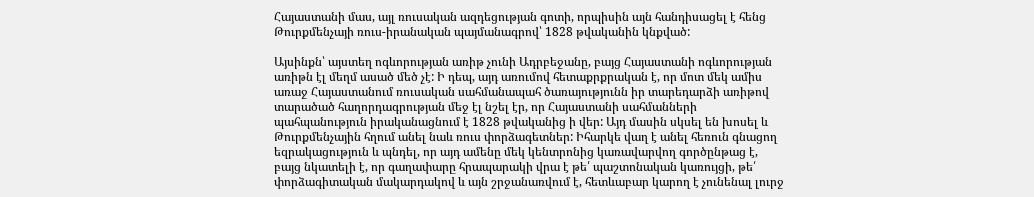Հայաստանի մաս, այլ ռուսական ազդեցության գոտի, որպիսին այն հանդիսացել է հենց Թուրքմենչայի ռուս-իրանական պայմանագրով՝ 1828 թվականին կնքված:

Այսինքն՝ այստեղ ոգևորության առիթ չունի Ադրբեջանը, բայց Հայաստանի ոգևորության առիթն էլ մեղմ ասած մեծ չէ: Ի դեպ, այդ առումով հետաքրքրական է, որ մոտ մեկ ամիս առաջ Հայաստանում ռուսական սահմանապահ ծառայությունն իր տարեդարձի առիթով տարածած հաղորդագրության մեջ էլ նշել էր, որ Հայաստանի սահմանների պահպանություն իրականացնում է 1828 թվականից ի վեր: Այդ մասին սկսել են խոսել և Թուրքմենչային հղում անել նաև ռուս փորձագետներ: Իհարկե վաղ է անել հեռուն գնացող եզրակացություն և պնդել, որ այդ ամենը մեկ կենտրոնից կառավարվող գործընթաց է, բայց նկատելի է, որ գաղափարը հրապարակի վրա է թե՛ պաշտոնական կառույցի, թե՛ փորձագիտական մակարդակով և այն շրջանառվում է, հետևաբար կարող է չունենալ լուրջ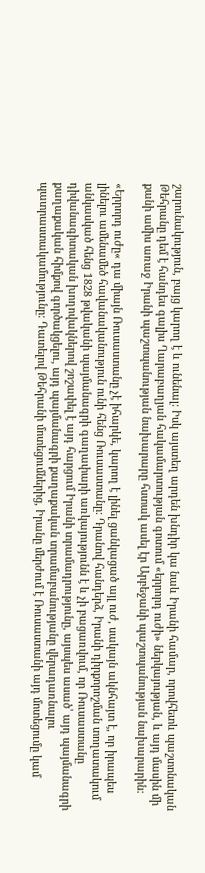շարունակություն, բայց կարող է և ունենալ: Իսկ այստեղ արդեն խնդիր կա նաև Իրանի համար, որովհետև պաշտոնական Թեհրանը դեմ է հանդես գալիս Ղարաբաղյան հակամարտության գոտում «երրորդ ուժի» ներկայության, և այդ մասին մի քանի ամիս առաջ Իրանի պաշտպանության նախարարը հստակ ասել էր Արբեջանի պաշտպանության նախարարին:

«Երրորդ ուժը« դա միայն Ռուսաստանը չէ իհարկե, կարող է լինել ցանկացած այլ ուժ, սակայն ակնհայտ է, որ իրապես լինելու ամենամեծ հավանականություն ունի հենց Ռուսաստանը: Դրանով հանդերձ, Իրանի դիրքորոշման տողատակում անկասկած հենց 1828 թվականի պայմանագրի գաղափարի առկայությունն է և չի բացառվում, որ Ռուսաստանը դիվանագիտական խողովակներով շոշափել է այդ հարցում Իրանի տրամադրությունը, այսպես ասած՝ այդ պայմանագրի քաղաքական հիմքով գործակցելու, այդ պայմանագրի քաղաքական տրամաբանությանը վերադառնալու պատրաստակամությունը: Դատելով Թեհրանի մոտեցումներից, Իրանը մերժում է Ռուսաստանի այդ մոտեցումը կամ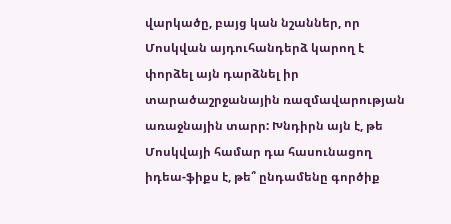վարկածը, բայց կան նշաններ, որ Մոսկվան այդուհանդերձ կարող է փորձել այն դարձնել իր տարածաշրջանային ռազմավարության առաջնային տարր: Խնդիրն այն է, թե Մոսկվայի համար դա հասունացող իդեա-ֆիքս է, թե՞ ընդամենը գործիք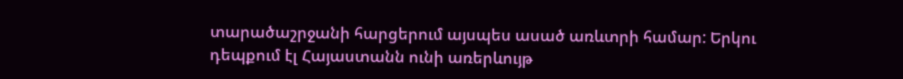տարածաշրջանի հարցերում այսպես ասած առևտրի համար: Երկու դեպքում էլ Հայաստանն ունի առերևույթ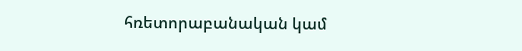հռետորաբանական կամ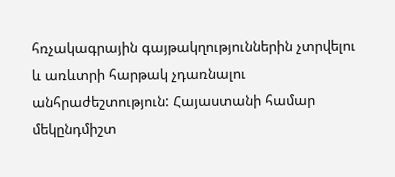հռչակագրային գայթակղություններին չտրվելու և առևտրի հարթակ չդառնալու անհրաժեշտություն: Հայաստանի համար մեկընդմիշտ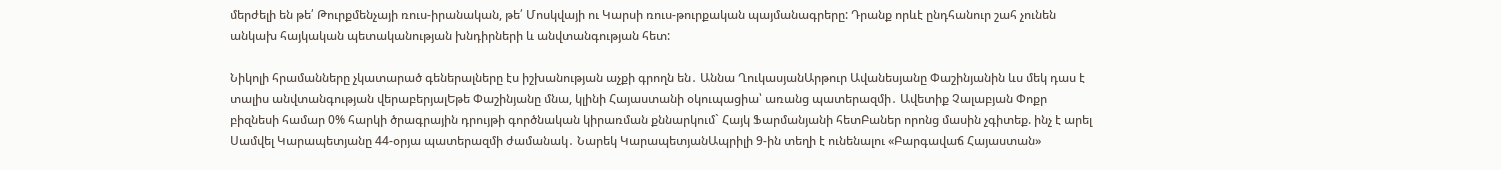մերժելի են թե՛ Թուրքմենչայի ռուս-իրանական, թե՛ Մոսկվայի ու Կարսի ռուս-թուրքական պայմանագրերը: Դրանք որևէ ընդհանուր շահ չունեն անկախ հայկական պետականության խնդիրների և անվտանգության հետ:

Նիկոլի հրամանները չկատարած գեներալները էս իշխանության աչքի գրողն են․ Աննա ՂուկասյանԱրթուր Ավանեսյանը Փաշինյանին ևս մեկ դաս է տալիս անվտանգության վերաբերյալԵթե Փաշինյանը մնա, կլինի Հայաստանի օկուպացիա՝ առանց պատերազմի․ Ավետիք Չալաբյան Փոքր բիզնեսի համար 0% հարկի ծրագրային դրույթի գործնական կիրառման քննարկում` Հայկ Ֆարմանյանի հետԲաներ որոնց մասին չգիտեք. ինչ է արել Սամվել Կարապետյանը 44-օրյա պատերազմի ժամանակ․ Նարեկ ԿարապետյանԱպրիլի 9-ին տեղի է ունենալու «Բարգավաճ Հայաստան»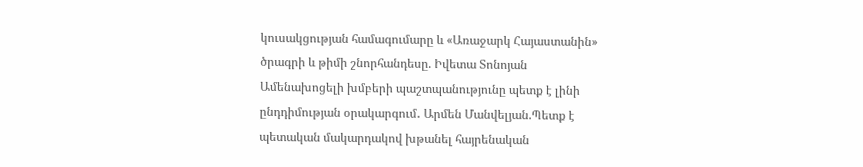կուսակցության համագումարը և «Առաջարկ Հայաստանին» ծրագրի և թիմի շնորհանդեսը. Իվետա Տոնոյան Ամենախոցելի խմբերի պաշտպանությունը պետք է լինի ընդդիմության օրակարգում․ Արմեն Մանվելյան.Պետք է պետական մակարդակով խթանել հայրենական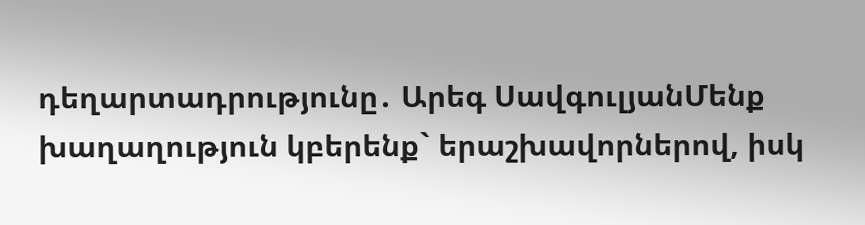դեղարտադրությունը․ Արեգ ՍավգուլյանՄենք խաղաղություն կբերենք` երաշխավորներով, իսկ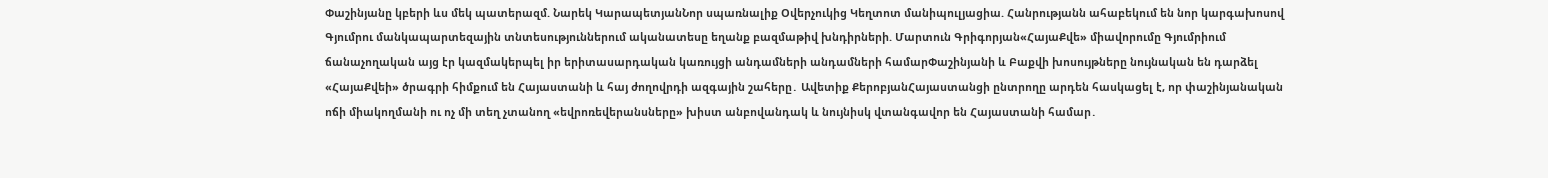Փաշինյանը կբերի ևս մեկ պատերազմ. Նարեկ ԿարապետյանՆոր սպառնալիք Օվերչուկից Կեղտոտ մանիպուլյացիա. Հանրությանն ահաբեկում են նոր կարգախոսով Գյումրու մանկապարտեզային տնտեսություններում ականատեսը եղանք բազմաթիվ խնդիրների. Մարտուն Գրիգորյան«ՀայաՔվե» միավորումը Գյումրիում ճանաչողական այց էր կազմակերպել իր երիտասարդական կառույցի անդամների անդամների համարՓաշինյանի և Բաքվի խոսույթները նույնական են դարձել «ՀայաՔվեի» ծրագրի հիմքում են Հայաստանի և հայ ժողովրդի ազգային շահերը․ Ավետիք ՔերոբյանՀայաստանցի ընտրողը արդեն հասկացել է, որ փաշինյանական ոճի միակողմանի ու ոչ մի տեղ չտանող «եվրոռեվերանսները» խիստ անբովանդակ և նույնիսկ վտանգավոր են Հայաստանի համար․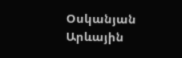Օսկանյան Արևային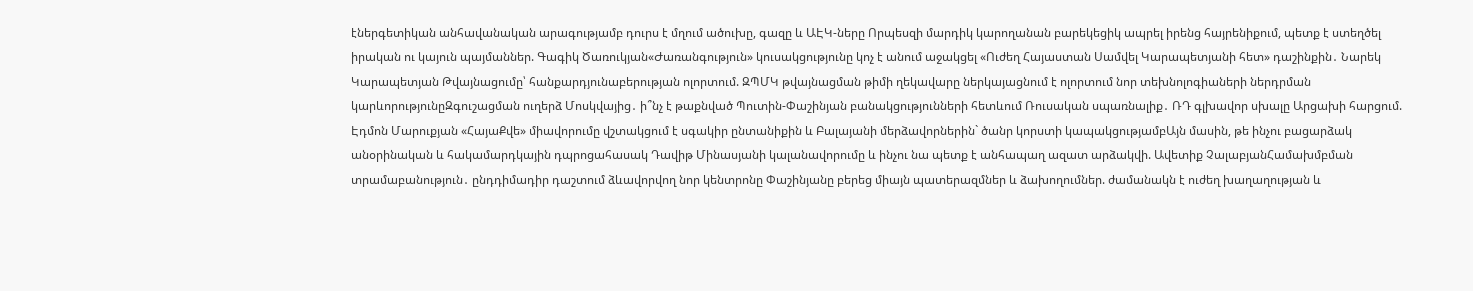էներգետիկան անհավանական արագությամբ դուրս է մղում ածուխը, գազը և ԱԷԿ-ները Որպեսզի մարդիկ կարողանան բարեկեցիկ ապրել իրենց հայրենիքում, պետք է ստեղծել իրական ու կայուն պայմաններ. Գագիկ Ծառուկյան«Ժառանգություն» կուսակցությունը կոչ է անում աջակցել «Ուժեղ Հայաստան Սամվել Կարապետյանի հետ» դաշինքին․ Նարեկ Կարապետյան Թվայնացումը՝ հանքարդյունաբերության ոլորտում. ԶՊՄԿ թվայնացման թիմի ղեկավարը ներկայացնում է ոլորտում նոր տեխնոլոգիաների ներդրման կարևորությունըԶգուշացման ուղերձ Մոսկվայից․ ի՞նչ է թաքնված Պուտին-Փաշինյան բանակցությունների հետևում Ռուսական սպառնալիք․ ՌԴ գլխավոր սխալը Արցախի հարցում. Էդմոն Մարուքյան «ՀայաՔվե» միավորումը վշտակցում է սգակիր ընտանիքին և Բալայանի մերձավորներին` ծանր կորստի կապակցությամբԱյն մասին, թե ինչու բացարձակ անօրինական և հակամարդկային դպրոցահասակ Դավիթ Մինասյանի կալանավորումը և ինչու նա պետք է անհապաղ ազատ արձակվի. Ավետիք ՉալաբյանՀամախմբման տրամաբանություն․ ընդդիմադիր դաշտում ձևավորվող նոր կենտրոնը Փաշինյանը բերեց միայն պատերազմներ և ձախողումներ. ժամանակն է ուժեղ խաղաղության և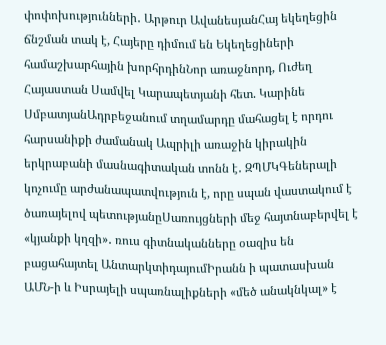փոփոխությունների․ Արթուր ԱվանեսյանՀայ եկեղեցին ճնշման տակ է, Հայերը դիմում են Եկեղեցիների համաշխարհային խորհրդինՆոր առաջնորդ, Ուժեղ Հայաստան Սամվել Կարապետյանի հետ. Կարինե ՍմբատյանԱդրբեջանում տղամարդը մահացել է որդու հարսանիքի ժամանակ Ապրիլի առաջին կիրակին երկրաբանի մասնագիտական տոնն է․ ԶՊՄԿԳեներալի կոչումը արժանապատվություն է, որը սպան վաստակում է ծառայելով պետությանըՍառույցների մեջ հայտնաբերվել է «կյանքի կղզի»․ ռուս գիտնականները օազիս են բացահայտել ԱնտարկտիդայումԻրանն ի պատասխան ԱՄՆ-ի և Իսրայելի սպառնալիքների «մեծ անակնկալ» է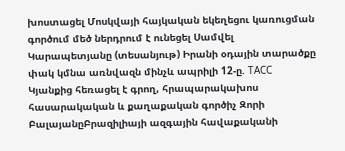խոստացել Մոսկվայի հայկական եկեղեցու կառուցման գործում մեծ ներդրում է ունեցել Սամվել Կարապետյանը (տեսանյութ) Իրանի օդային տարածքը փակ կմնա առնվազն մինչև ապրիլի 12-ը. ТАСС Կյանքից հեռացել է գրող, հրապարակախոս հասարակական և քաղաքական գործիչ Զորի ԲալայանըԲրազիլիայի ազգային հավաքականի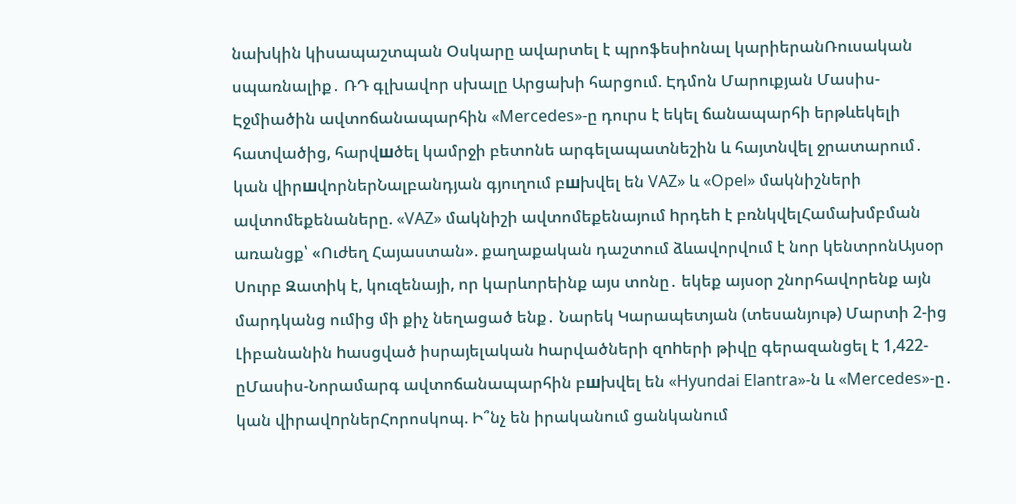նախկին կիսապաշտպան Օսկարը ավարտել է պրոֆեսիոնալ կարիերանՌուսական սպառնալիք․ ՌԴ գլխավոր սխալը Արցախի հարցում. Էդմոն Մարուքյան Մասիս-Էջմիածին ավտոճանապարհին «Mercedes»-ը դուրս է եկել ճանապարհի երթևեկելի հատվածից, հարվшծել կամրջի բետոնե արգելապատնեշին և հայտնվել ջրատարում․ կան վիրшվորներՆալբանդյան գյուղում բшխվել են VAZ» և «Opel» մակնիշների ավտոմեքենաները. «VAZ» մակնիշի ավտոմեքենայում hրդեh է բռնկվելՀամախմբման առանցք՝ «Ուժեղ Հայաստան». քաղաքական դաշտում ձևավորվում է նոր կենտրոնԱյսօր Սուրբ Զատիկ է, կուզենայի, որ կարևորեինք այս տոնը․ եկեք այսօր շնորհավորենք այն մարդկանց ումից մի քիչ նեղացած ենք․ Նարեկ Կարապետյան (տեսանյութ) Մարտի 2-ից Լիբանանին hասցված իսրայելական hարվածների զnhերի թիվը գերազանցել է 1,422-ըՄասիս-Նորամարգ ավտոճանապարհին բшխվել են «Hyundai Elantra»-ն և «Mercedes»-ը․ կան վիրավnրներՀորոսկոպ. Ի՞նչ են իրականում ցանկանում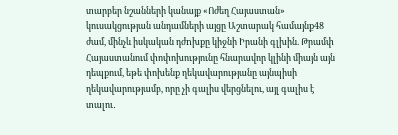տարբեր նշանների կանայք «Ոժեղ Հայաստան» կուսակցության անդամների այցը Աշտարակ համայնք48 ժամ, մինչև իսկական դժnխքը կիջնի Իրանի գլխին. Թրամփ Հայաստանում փոփոխությունը հնարավոր կլինի միայն այն դեպքում, եթե փոխենք ղեկավարությանը այնպիսի ղեկավարությամբ, որը չի գալիս վերցնելու, այլ գալիս է տալու․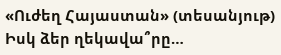«Ուժեղ Հայաստան» (տեսանյութ) Իսկ ձեր ղեկավա՞րը…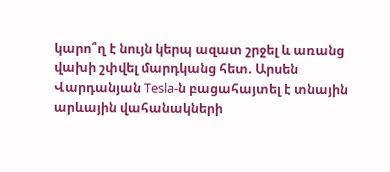կարո՞ղ է նույն կերպ ազատ շրջել և առանց վախի շփվել մարդկանց հետ. Արսեն Վարդանյան Tesla-ն բացահայտել է տնային արևային վահանակների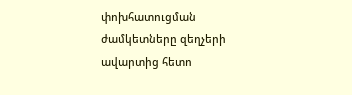փոխհատուցման ժամկետները զեղչերի ավարտից հետո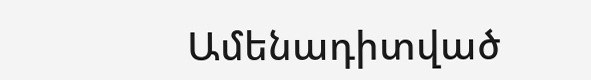Ամենադիտված